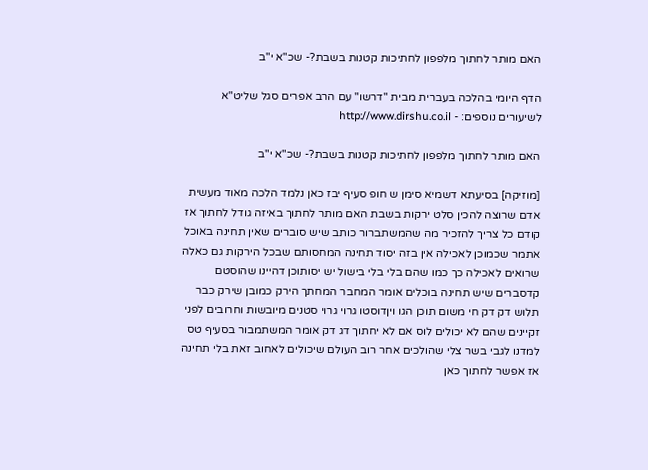האם מותר לחתוך מלפפון לחתיכות קטנות בשבת?- שכ"א י"ב

הדף היומי בהלכה בעברית מבית "דרשו" עם הרב אפרים סגל שליט"א
לשיעורים נוספים: - http://www.dirshu.co.il

האם מותר לחתוך מלפפון לחתיכות קטנות בשבת?- שכ"א י"ב

[מוזיקה] בסיעתא דשמיא סימן ש חופ סעיף יבז כאן נלמד הלכה מאוד מעשית אדם שרוצה להכין סלט ירקות בשבת האם מותר לחתוך באיזה גודל לחתוך אז קודם כל צריך להזכיר מה שהמשתברור כותב שיש סוברים שאין תחינה באוכל אתמר שכמוכן לאכילה אין בזה יסוד תחינה המחסותם שבכל הירקות גם כאלה שרואים לאכילה כך כמו שהם בלי בלי בישול יש יסותוכן דהיינו שהוסטם קדסברים שיש תחינה בוכלים אומר המחבר המחתך הירק כמובן שירק כבר תלוש דק דק חי משום תוכן הגו ויןדוסטו גרוי גרוי סטנים מיובשות וחרובים לפני זקיינים שהם לא יכולים לוס אם לא יחתוך דג דק אומר המשתמבור בסעיף טס למדנו לגבי בשר צלי שהולכים אחר רוב העולם שיכולים לאחוב זאת בלי תחינה אז אפשר לחתוך כאן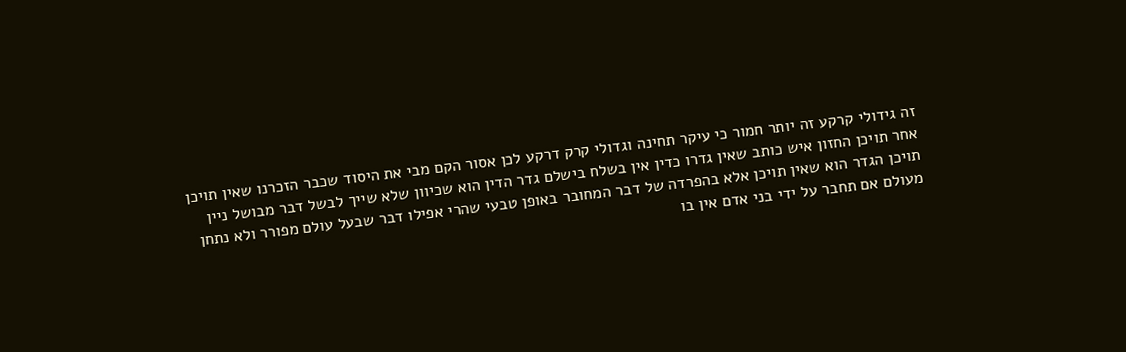זה גידולי קרקע זה יותר חמור כי עיקר תחינה וגדולי קרק דרקע לכן אסור הקם מבי את היסוד שכבר הזכרנו שאין תויכן אחר תויכן החזון איש כותב שאין גדרו כדין אין בשלח בישלם גדר הדין הוא שכיוון שלא שייך לבשל דבר מבושל ניין תויכן הגדר הוא שאין תויכן אלא בהפרדה של דבר המחובר באופן טבעי שהרי אפילו דבר שבעל עולם מפורר ולא נתחן מעולם אם תחבר על ידי בני אדם אין בו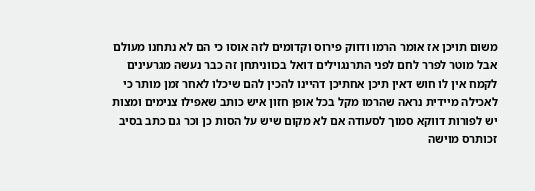משום תויכן אז אומר הרמו ודווק פירוס וקדומים לזה אוסו כי הם לא נתחנו מעולם אבל מוטר לפרר לחם לפני התרנגוילים דואל בכווניתחן זה כבר נעשה מגרעינים לקמח אין לו חוש דאין תיכן אחתיכן דהיינו להכין להם שיכלו לאחר זמן מותר כי לאכילה מיידית נראה שהרמו מקל בכל אופן חזון איש כותב שאפילו צנימים ומצות יש לפורות דווקא סמוך לסעודה אם לא מקום שיש על הסות כן וכר גם כתב בסיב זכותרס מוישה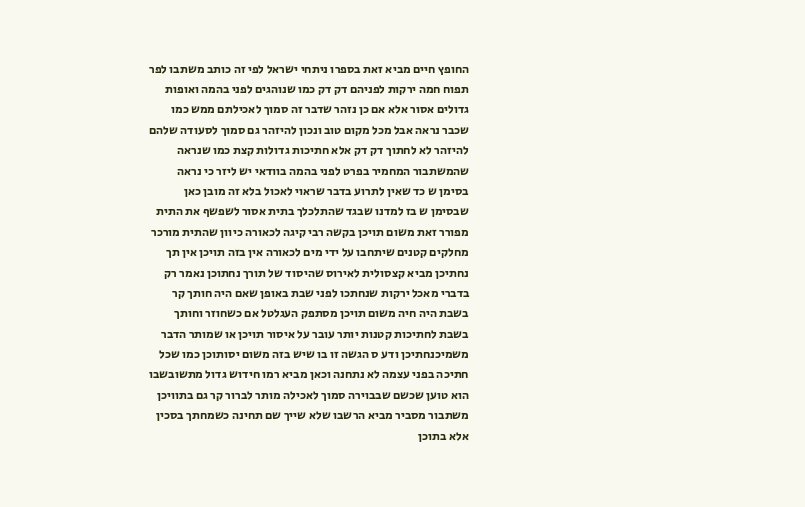החופץ חיים מביא זאת בספרו ניתחי ישראל לפי זה כותב משתבו לפר תפוח חמה ירקות לפניהם דק דק כמו שנוהגים לפני בהמה ואופות גדולים אסור אלא אם כן נזהר שדבר זה סמוך לאכילתם ממש כמו שכבר נראה אבל מכל מקום טוב ונכון להיזהר גם סמוך לסעודה שלהם להיזהר לא לחתוך דק דק אלא חתיכות גדולות קצת כמו שנראה שהמשתבור המחמיר בפרט לפני בהמה בוודאי יש ליזר כי נראה בסימן ש כד שאין לתרוע בדבר שראוי לאכול בלא זה מובן כאן שבסימן ש בז למדנו שבגד שהתלכלך בתית אסור לשפשף את התית מפורר זאת משום תויכן בקשה רבי קיגה לכאורה כיוון שהתית מורכר מחלקים קטנים שיתחבו על ידי מים לכאורה אין בזה תויכן אין תך נחתיכן מביא קצסולית לאירוס שהיסוד של תורך נחתוכן נאמר רק בדברי מאכל ירקות שנחתכו לפני שבת באופן שאם היה חותך קר בשבת היה חיה משום תויכן מסתפק העגלטל אם כשחוזר וחותך בשבת לחתיכות קטנות יותר עובר על איסור תויכן או שמותר הדבר משמיכנחתיכן ודע ס הגשה זו בו שיש בזה משום יסותוכן כמו שכל חתיכה בפני עצמה לא נתחנה וכאן מביא רמו חידוש גדול מתשובשבו הוא טוען שכשם שבבוירה סמוך לאכילה מותר לברור קר גם בתוויכן משתבור מסביר מביא הרשבו שלא שייך שם תחינה כשמחתך בסכין אלא בתוכן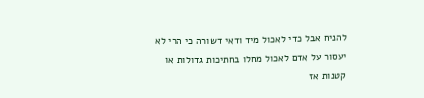להניח אבל כדי לאכול מיד ודאי דשורה כי הרי לא יעסור על אדם לאכול מחלו בחתיכות גדולות או קטנות אז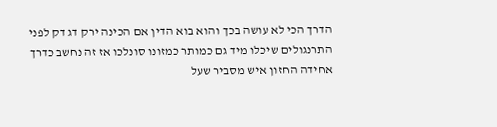הדרך הכי לא עושה בכך והוא בוא הדין אם הכינה ירק דג דק לפני התרנגולים שיכלו מיד גם כמותר כמזונו סונלכו אז זה נחשב כדרך אחידה החזון איש מסביר שעל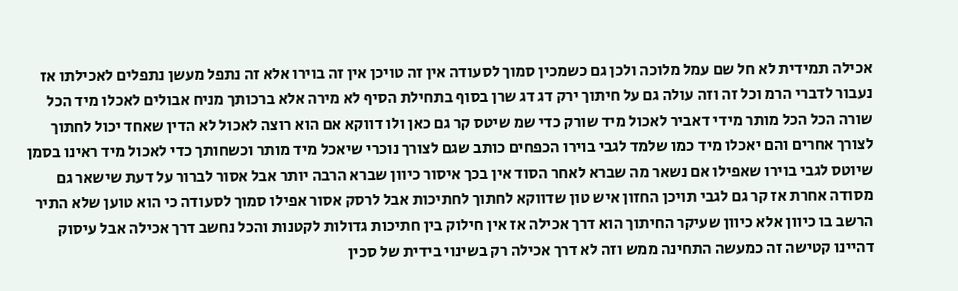אכילה תמידית לא חל שם עמל מלוכה ולכן גם כשמכין סמוך לסעודה אין זה טויכן אין זה בוירו אלא זה נתפל מעשן נתפלים לאכילתו אז נעבור לדברי הרמ וכל זה וזה עולה גם על חיתוך ירק דג דג שרן בסוף בתחילת הסיף לא מירה אלא ברכותך מניח אבולים לאכלו מיד הכל שורה הכל הכל מותר מידי דאביר לאכול מיד שורק כדי שמ שיטס קר גם כאן ולו דווקא אם הוא רוצה לאכול לא הדין שאחד יכול לחתוך לצורך אחרים והם יאכלו מיד כמו שלמד לגבי בוירו הכפחים כותב שגם לצורך נוכרי שיאכל מיד מותר וכשחותך כדי לאכול מיד ראינו בסמן שיוטס לגבי בוירו שאפילו אם נשאר מה שברא לאחר הסוד אין בכך איסור כיוון שברא הרבה יותר אבל אסור לברור על דעת שישאר גם מסודה אחרת אז קר גם לגבי תויכן החזון איש טון שדווקא לחתוך לחתיכות אבל לרסק אסור אפילו סמוך לסעודה כי הוא טוען שלא התיר הרשב בו כיוון אלא כיוון שעיקר החיתוך הוא דרך אכילה אז אין חילוק בין חתיכות גדולות לקטנות והכל נחשב דרך אכילה אבל עיסוק דהיינו קטישה זה כמעשה התחינה ממש וזה לא דרך אכילה רק בשינוי בידית של סכין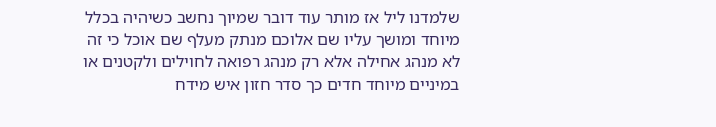שלמדנו ליל אז מותר עוד דובר שמיוך נחשב כשיהיה בכלל מיוחד ומושך עליו שם אלוכם מנתק מעלף שם אוכל כי זה לא מנהג אחילה אלא רק מנהג רפואה לחוילים ולקטנים או במיניים מיוחד חדים כך סדר חזון איש מידח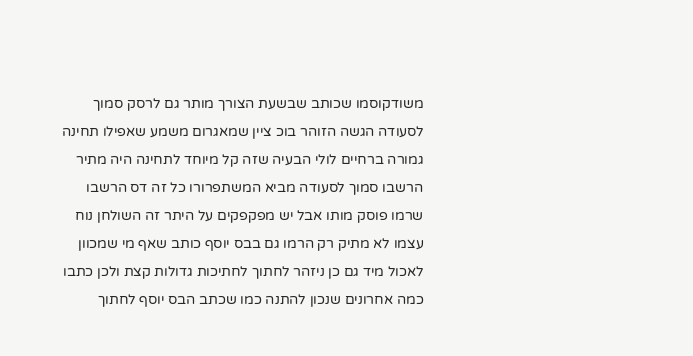משודקוסמו שכותב שבשעת הצורך מותר גם לרסק סמוך לסעודה הגשה הזוהר בוכ ציין שמאגרום משמע שאפילו תחינה גמורה ברחיים לולי הבעיה שזה קל מיוחד לתחינה היה מתיר הרשבו סמוך לסעודה מביא המשתפרורו כל זה דס הרשבו שרמו פוסק מותו אבל יש מפקפקים על היתר זה השולחן נוח עצמו לא מתיק רק הרמו גם בבס יוסף כותב שאף מי שמכוון לאכול מיד גם כן ניזהר לחתוך לחתיכות גדולות קצת ולכן כתבו כמה אחרונים שנכון להתנה כמו שכתב הבס יוסף לחתוך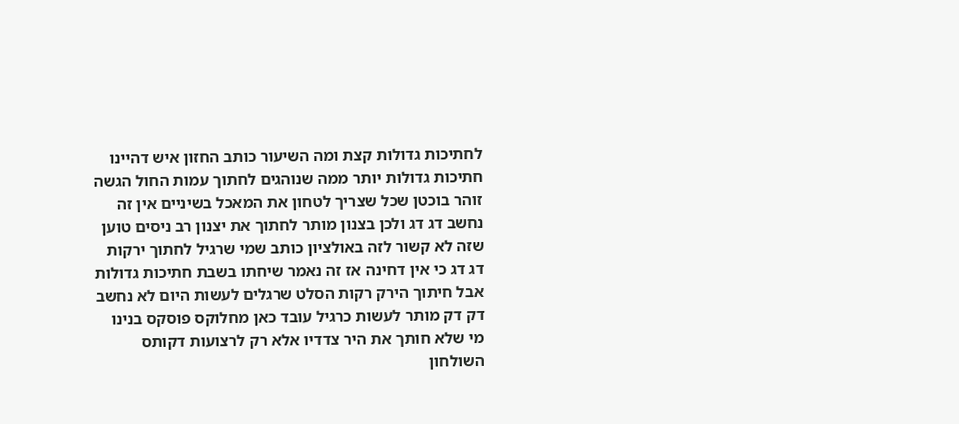לחתיכות גדולות קצת ומה השיעור כותב החזון איש דהיינו חתיכות גדולות יותר ממה שנוהגים לחתוך עמות החול הגשה זוהר בוכטן שכל שצריך לטחון את המאכל בשיניים אין זה נחשב דג דג ולכן בצנון מותר לחתוך את יצנון רב ניסים טוען שזה לא קשור לזה באולציון כותב שמי שרגיל לחתוך ירקות דג דג כי אין דחינה אז זה נאמר שיחתו בשבת חתיכות גדולות אבל חיתוך הירק רקות הסלט שרגלים לעשות היום לא נחשב דק דק מותר לעשות כרגיל עובד כאן מחלוקס פוסקס בנינו מי שלא חותך את היר צדדיו אלא רק לרצועות דקותס השולחון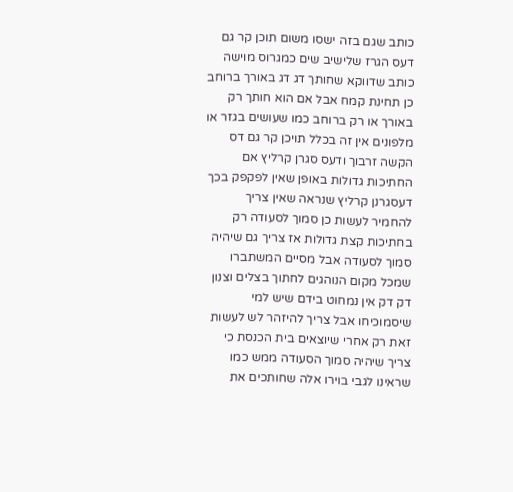כותב שגם בזה ישסו משום תוכן קר גם דעס הגרז שלישיב שים כמגרוס מוישה כותב שדווקא שחותך דג דג באורך ברוחב כן תחינת קמח אבל אם הוא חותך רק באורך או רק ברוחב כמו שעושים בגזר או מלפונים אין זה בכלל תויכן קר גם דס הקשה זרבוך ודעס סגרן קרליץ אם החתיכות גדולות באופן שאין לפקפק בכך דעסגרנן קרליץ שנראה שאין צריך להחמיר לעשות כן סמוך לסעודה רק בחתיכות קצת גדולות אז צריך גם שיהיה סמוך לסעודה אבל מסיים המשתברו שמכל מקום הנוהגים לחתוך בצלים וצנון דק דק אין נמחוט בידם שיש למי שיסמוכיחו אבל צריך להיזהר לש לעשות זאת רק אחרי שיוצאים בית הכנסת כי צריך שיהיה סמוך הסעודה ממש כמו שראינו לגבי בוירו אלה שחותכים את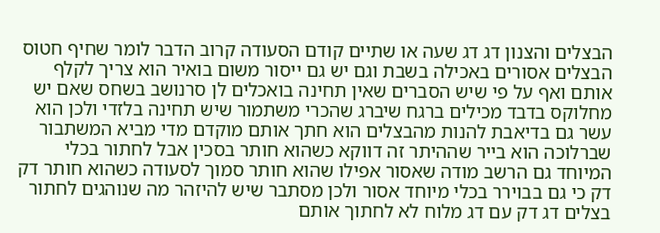הבצלים והצנון דג דג שעה או שתיים קודם הסעודה קרוב הדבר לומר שחיף חטוס הבצלים אסורים באכילה בשבת וגם יש גם ייסור משום בואיר הוא צריך לקלף אותם ואף על פי שיש הסברים שאין תחינה בואכלים לן סרנושב בשחס שאם יש מחלוקס בדבד מכילים ברגח שיברג שהכרי משתמור שיש תחינה בלזדי ולכן הוא עשר גם בדיאבת להנות מהבצלים הוא חתך אותם מוקדם מדי מביא המשתבור שברלוכה הוא בייר שההיתר זה דווקא כשהוא חותר בסכין אבל לחתור בכלי המיוחד גם הרשב מודה שאסור אפילו שהוא חותר סמוך לסעודה כשהוא חותר דק דק כי גם בבוירר בכלי מיוחד אסור ולכן מסתבר שיש להיזהר מה שנוהגים לחתור בצלים דג דק עם דג מלוח לא לחתוך אותם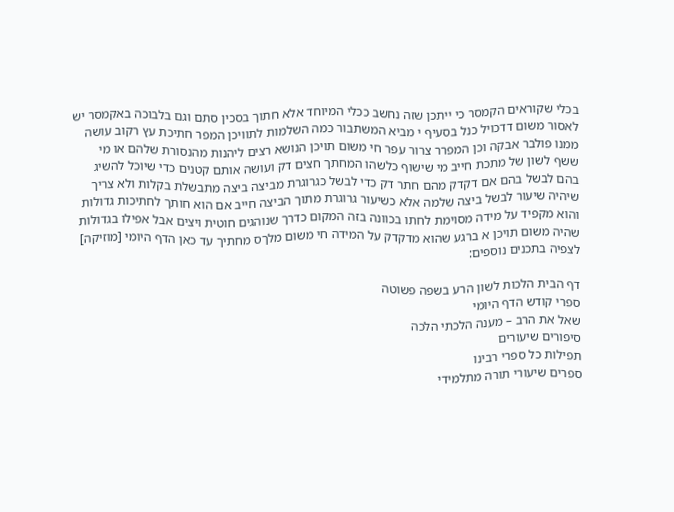בכלי שקוראים הקמסר כי ייתכן שזה נחשב ככלי המיוחד אלא חתוך בסכין סתם וגם בלבוכה באקמסר יש לאסור משום דדכויל כנל בסעיף י מביא המשתבור כמה השלמות לתוויכן המפר חתיכת עץ רקוב עושה ממנו פולבר אבקה וכן המפרר צרור עפר חי משום תויכן הנושא רצים ליהנות מהנסורת שלהם או מי ששף לשון של מתכת חייב מי שישוף כלשהו המחתך חצים דק ועושה אותם קטנים כדי שיוכל להשיג בהם לבשל בהם אם דקדק מהם חתר דק כדי לבשל כגרוגרת מביצה ביצה מתבשלת בקלות ולא צריך שיהיה שיעור לבשל ביצה שלמה אלא כשיעור גרוגרת מתוך הביצה חייב אם הוא חותך לחתיכות גדולות והוא מקפיד על מידה מסוימת לחתו בכוונה בזה המקום כדרך שנוהגים חוטית ויצים אבל אפילו בגדולות שהיה משום תויכן א ברגע שהוא מדקדק על המידה חי משום מלךס מחתיך עד כאן הדף היומי [מוזיקה]
לצפיה בתכנים נוספים:

דף הבית הלכות לשון הרע בשפה פשוטה
ספרי קודש הדף היומי
שאל את הרב – מענה הלכתי הלכה
סיפורים שיעורים
תפילות כל ספרי רבינו
ספרים שיעורי תורה מתלמידי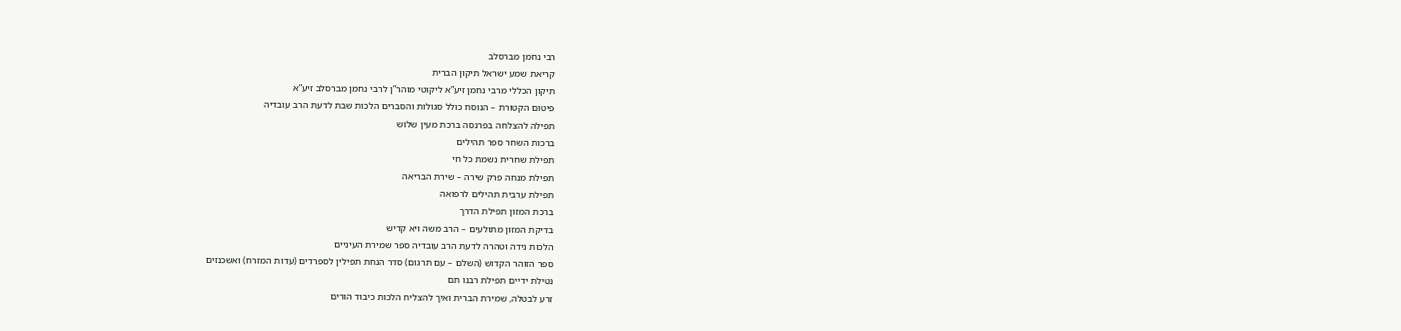רבי נחמן מברסלב
קריאת שמע ישראל תיקון הברית
תיקון הכללי מרבי נחמן זיע”א ליקוטי מוהר”ן לרבי נחמן מברסלב זיע”א
פיטום הקטורת – הנוסח כולל סגולות והסברים הלכות שבת לדעת הרב עובדיה
תפילה להצלחה בפרנסה ברכת מעין שלוש
ברכות השחר ספר תהילים
תפילת שחרית נשמת כל חי
תפילת מנחה פרק שירה – שירת הבריאה
תפילת ערבית תהילים לרפואה
ברכת המזון תפילת הדרך
בדיקת המזון מתולעים – הרב משה ויא קדיש
הלכות נידה וטהרה לדעת הרב עובדיה ספר שמירת העיניים
ספר הזוהר הקדוש (השלם – עם תרגום) סדר הנחת תפילין לספרדים (עדות המזרח) ואשכנזים
נטילת ידיים תפילת רבנו תם
זרע לבטלה, שמירת הברית ואיך להצליח הלכות כיבוד הורים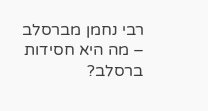רבי נחמן מברסלב – מה היא חסידות ברסלב?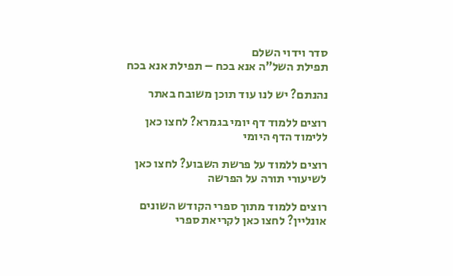סדר וידוי השלם
תפילת השל”ה אנא בכח – תפילת אנא בכח

נהנתם? יש לנו עוד תוכן משובח באתר

רוצים ללמוד דף יומי בגמרא? לחצו כאן ללימוד הדף היומי

רוצים ללמוד על פרשת השבוע? לחצו כאן לשיעורי תורה על הפרשה

רוצים ללמוד מתוך ספרי הקודש השונים אונליין? לחצו כאן לקריאת ספרי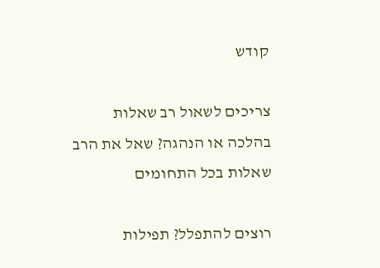קודש

צריכים לשאול רב שאלות בהלכה או הנהגה? שאל את הרב שאלות בכל התחומים

רוצים להתפלל? תפילות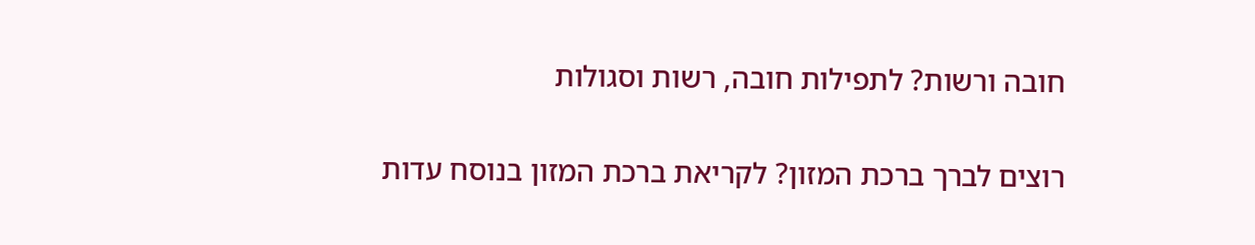חובה ורשות? לתפילות חובה, רשות וסגולות

רוצים לברך ברכת המזון? לקריאת ברכת המזון בנוסח עדות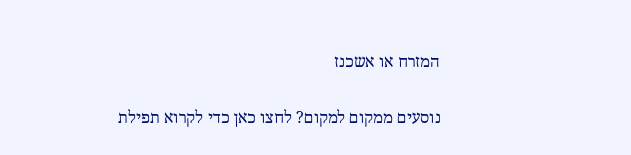המזרח או אשכנז

נוסעים ממקום למקום? לחצו כאן כדי לקרוא תפילת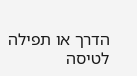הדרך או תפילה לטיסה